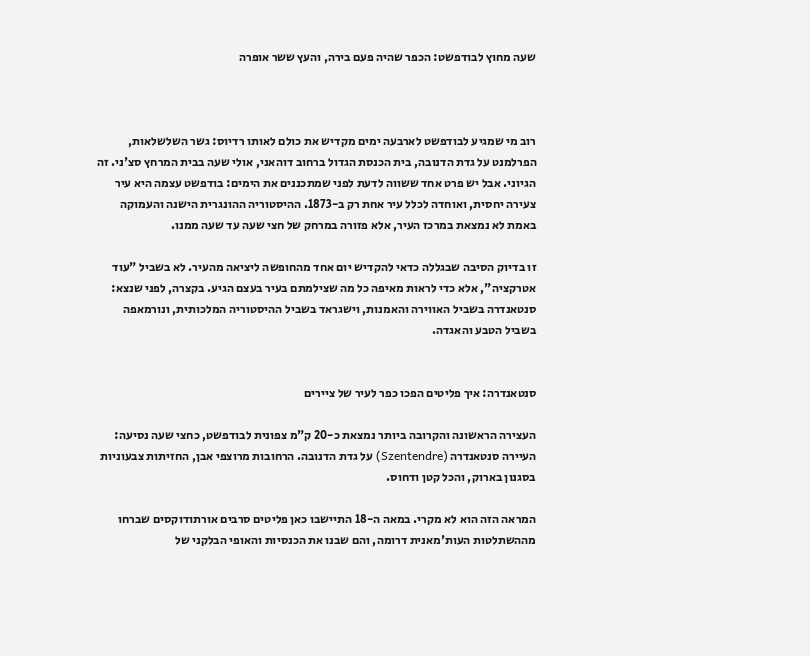שעה מחוץ לבודפשט: הכפר שהיה פעם בירה, והעץ ששר אופרה



רוב מי שמגיע לבודפשט לארבעה ימים מקדיש את כולם לאותו רדיוס: גשר השלשלאות, הפרלמנט על גדת הדנובה, בית הכנסת הגדול ברחוב דוהאני, אולי שעה בבית המרחץ סצ'ני. זה הגיוני. אבל יש פרט אחד ששווה לדעת לפני שמתכננים את הימים: בודפשט עצמה היא עיר צעירה יחסית, ואוחדה לכלל עיר אחת רק ב-1873. ההיסטוריה ההונגרית הישנה והעמוקה באמת לא נמצאת במרכז העיר, אלא פזורה במרחק של חצי שעה עד שעה ממנו.

זו בדיוק הסיבה שבגללה כדאי להקדיש יום אחד מהחופשה ליציאה מהעיר. לא בשביל "עוד אטרקציה", אלא כדי לראות מאיפה כל מה שצילמתם בעיר בעצם הגיע. בקצרה, לפני שנצא: סנטאנדרה בשביל האווירה והאמנות, וישגראד בשביל ההיסטוריה המלכותית, ונורמאפה בשביל הטבע והאגדה.


סנטאנדרה: איך פליטים הפכו כפר לעיר של ציירים

העצירה הראשונה והקרובה ביותר נמצאת כ-20 ק"מ צפונית לבודפשט, כחצי שעה נסיעה: העיירה סנטאנדרה (Szentendre) על גדת הדנובה. הרחובות מרוצפי אבן, החזיתות צבעוניות בסגנון בארוק, והכל קטן ודחוס.

המראה הזה הוא לא מקרי. במאה ה-18 התיישבו כאן פליטים סרבים אורתודוקסים שברחו מההשתלטות העות'מאנית דרומה, והם שבנו את הכנסיות והאופי הבלקני של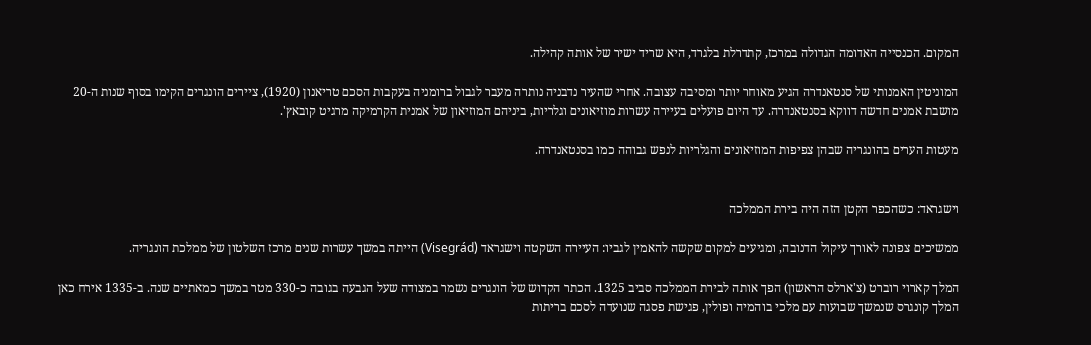המקום. הכנסייה האדומה הגדולה במרכז, קתדרלת בלגרד, היא שריד ישיר של אותה קהילה.

המוניטין האמנותי של סנטאנדרה הגיע מאוחר יותר ומסיבה עצובה. אחרי שהעיר נדבניה נותרה מעבר לגבול ברומניה בעקבות הסכם טריאנון (1920), ציירים הונגרים הקימו בסוף שנות ה-20 מושבת אמנים חדשה דווקא בסנטאנדרה. עד היום פועלים בעיירה עשרות מוזיאונים וגלריות, ביניהם המוזיאון של אמנית הקרמיקה מרגיט קובאץ'.

מעטות הערים בהונגריה שבהן צפיפות המוזיאונים והגלריות לנפש גבוהה כמו בסנטאנדרה.


וישגראד: כשהכפר הקטן הזה היה בירת הממלכה

ממשיכים צפונה לאורך עיקול הדנובה, ומגיעים למקום שקשה להאמין לגביו: העיירה השקטה וישגראד (Visegrád) הייתה במשך עשרות שנים מרכז השלטון של ממלכת הונגריה.

המלך קארוי רוברט (צ'ארלס הראשון) הפך אותה לבירת הממלכה סביב 1325. הכתר הקדוש של הונגרים נשמר במצודה שעל הגבעה בגובה כ-330 מטר במשך כמאתיים שנה. ב-1335 אירח כאן המלך קונגרס שנמשך שבועות עם מלכי בוהמיה ופולין, פגישת פסגה שנועדה לסכם בריתות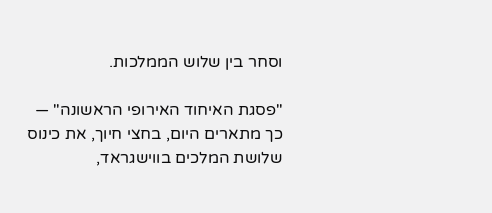וסחר בין שלוש הממלכות.

"פסגת האיחוד האירופי הראשונה" — כך מתארים היום, בחצי חיוך, את כינוס שלושת המלכים בווישגראד,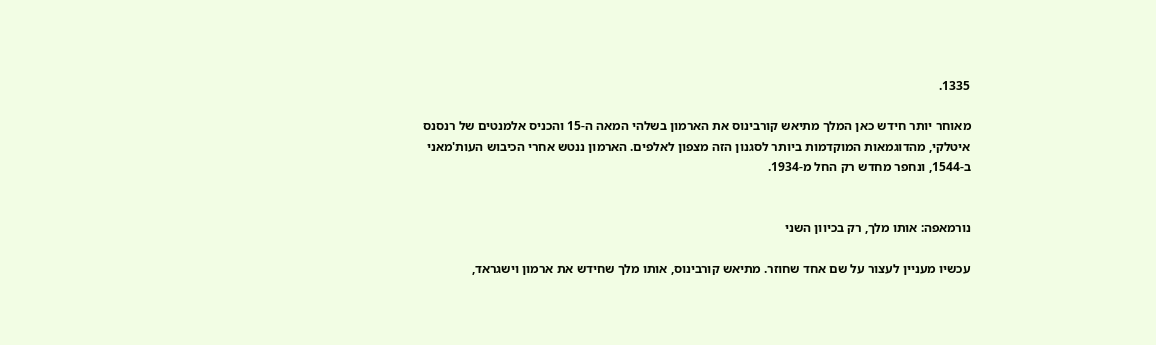1335.

מאוחר יותר חידש כאן המלך מתיאש קורבינוס את הארמון בשלהי המאה ה-15 והכניס אלמנטים של רנסנס איטלקי, מהדוגמאות המוקדמות ביותר לסגנון הזה מצפון לאלפים. הארמון ננטש אחרי הכיבוש העות'מאני ב-1544, ונחפר מחדש רק החל מ-1934.


נורמאפה: אותו מלך, רק בכיוון השני

עכשיו מעניין לעצור על שם אחד שחוזר. מתיאש קורבינוס, אותו מלך שחידש את ארמון וישגראד,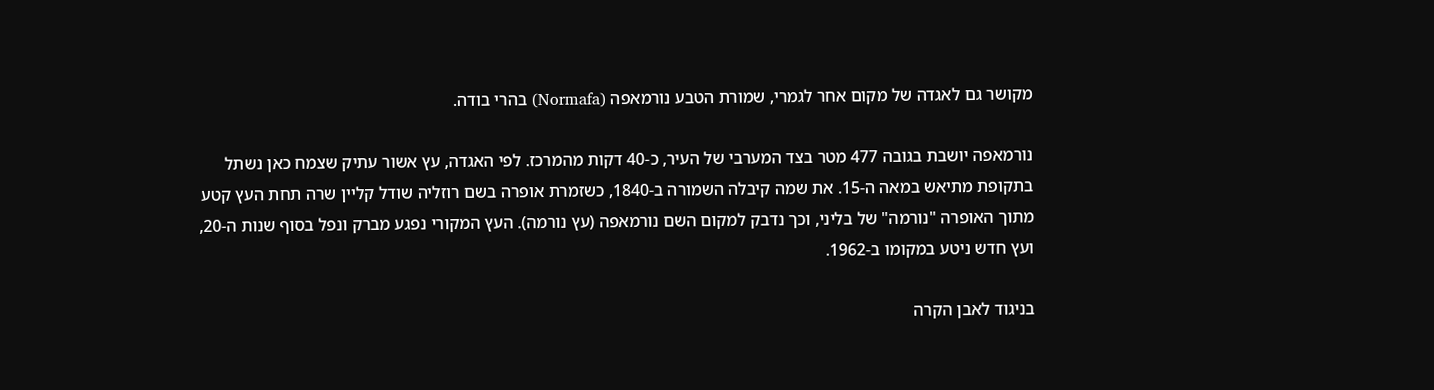מקושר גם לאגדה של מקום אחר לגמרי, שמורת הטבע נורמאפה (Normafa) בהרי בודה.

נורמאפה יושבת בגובה 477 מטר בצד המערבי של העיר, כ-40 דקות מהמרכז. לפי האגדה, עץ אשור עתיק שצמח כאן נשתל בתקופת מתיאש במאה ה-15. את שמה קיבלה השמורה ב-1840, כשזמרת אופרה בשם רוזליה שודל קליין שרה תחת העץ קטע מתוך האופרה "נורמה" של בליני, וכך נדבק למקום השם נורמאפה (עץ נורמה). העץ המקורי נפגע מברק ונפל בסוף שנות ה-20, ועץ חדש ניטע במקומו ב-1962.

בניגוד לאבן הקרה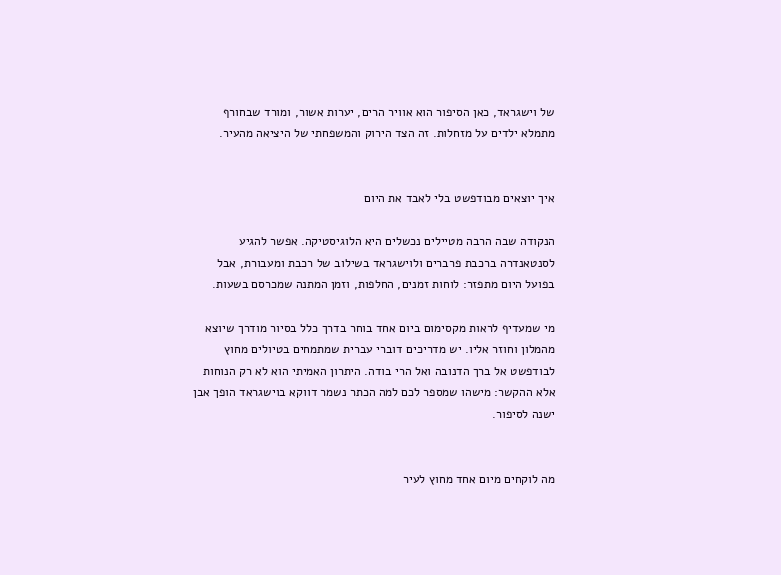של וישגראד, כאן הסיפור הוא אוויר הרים, יערות אשור, ומורד שבחורף מתמלא ילדים על מזחלות. זה הצד הירוק והמשפחתי של היציאה מהעיר.


איך יוצאים מבודפשט בלי לאבד את היום

הנקודה שבה הרבה מטיילים נכשלים היא הלוגיסטיקה. אפשר להגיע לסנטאנדרה ברכבת פרברים ולוישגראד בשילוב של רכבת ומעבורת, אבל בפועל היום מתפזר: לוחות זמנים, החלפות, וזמן המתנה שמכרסם בשעות.

מי שמעדיף לראות מקסימום ביום אחד בוחר בדרך כלל בסיור מודרך שיוצא מהמלון וחוזר אליו. יש מדריכים דוברי עברית שמתמחים בטיולים מחוץ לבודפשט אל ברך הדנובה ואל הרי בודה. היתרון האמיתי הוא לא רק הנוחות אלא ההקשר: מישהו שמספר לכם למה הכתר נשמר דווקא בוישגראד הופך אבן ישנה לסיפור.


מה לוקחים מיום אחד מחוץ לעיר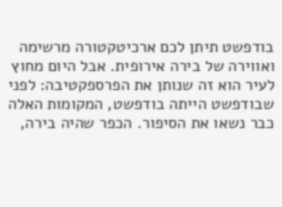בודפשט תיתן לכם ארכיטקטורה מרשימה ואווירה של בירה אירופית. אבל היום מחוץ לעיר הוא זה שנותן את הפרספקטיבה: לפני שבודפשט הייתה בודפשט, המקומות האלה כבר נשאו את הסיפור. הכפר שהיה בירה,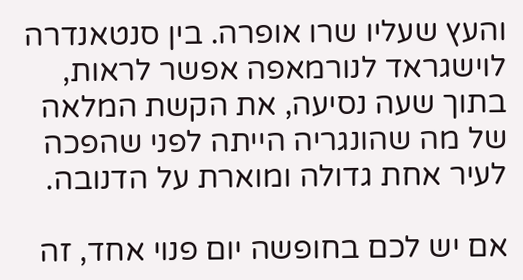והעץ שעליו שרו אופרה. בין סנטאנדרה לוישגראד לנורמאפה אפשר לראות, בתוך שעה נסיעה, את הקשת המלאה של מה שהונגריה הייתה לפני שהפכה לעיר אחת גדולה ומוארת על הדנובה.

אם יש לכם בחופשה יום פנוי אחד, זה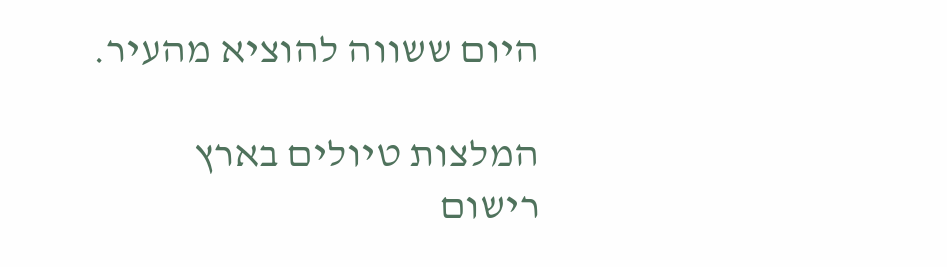היום ששווה להוציא מהעיר.

המלצות טיולים בארץ
רישום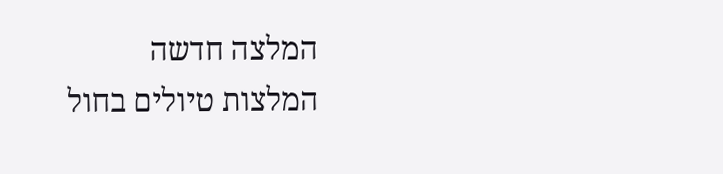המלצה חדשה
המלצות טיולים בחול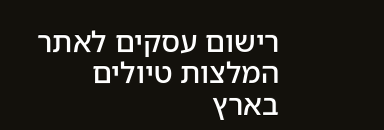רישום עסקים לאתר
המלצות טיולים בארץ